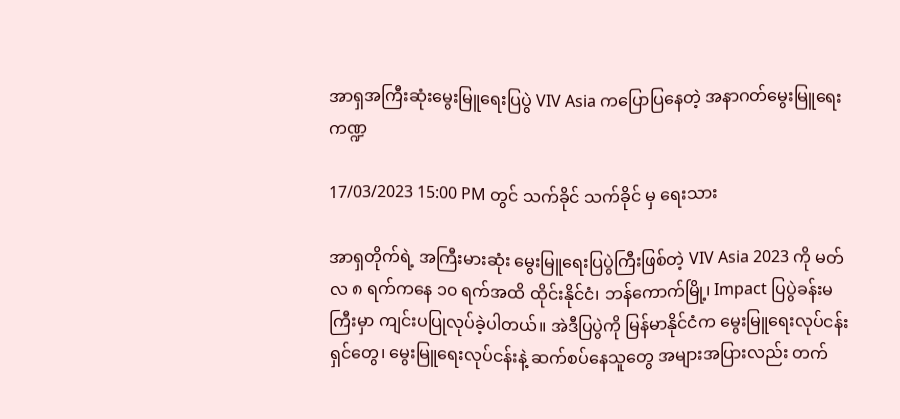အာရှအကြီးဆုံးမွေးမြူရေးပြပွဲ VIV Asia ကပြောပြနေတဲ့ အနာဂတ်မွေးမြူရေးကဏ္ဍ

17/03/2023 15:00 PM တွင် သက်ခိုင် သက်ခိုင် မှ ရေးသား

အာရှတိုက်ရဲ့ အကြီးမားဆုံး မွေးမြူရေးပြပွဲကြီးဖြစ်တဲ့ VIV Asia 2023 ကို မတ်လ ၈ ရက်ကနေ ၁၀ ရက်အထိ ထိုင်းနိုင်ငံ၊ ဘန်ကောက်မြို့၊ Impact ပြပွဲခန်းမကြီးမှာ ကျင်းပပြုလုပ်ခဲ့ပါတယ်။ အဲဒီပြပွဲကို မြန်မာနိုင်ငံက မွေးမြူရေးလုပ်ငန်းရှင်တွေ၊ မွေးမြူရေးလုပ်ငန်းနဲ့ ဆက်စပ်နေသူတွေ အများအပြားလည်း တက်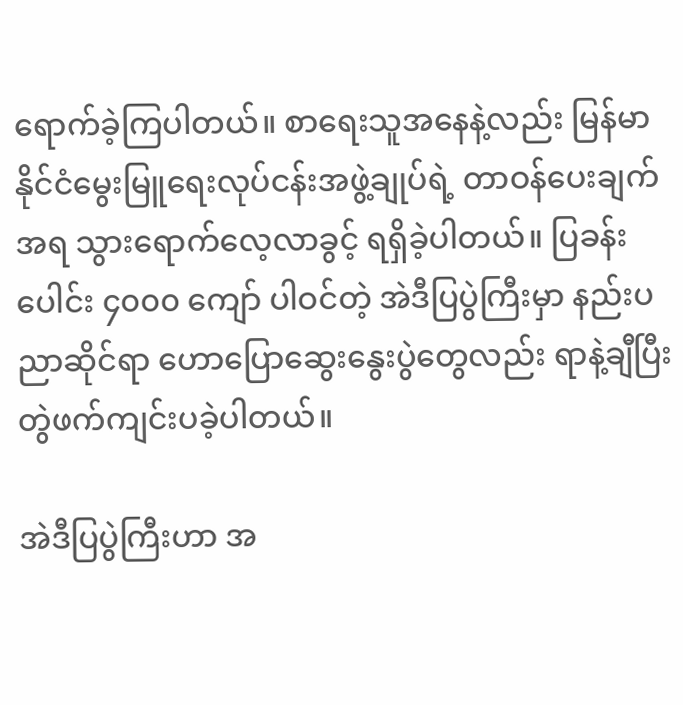ရောက်ခဲ့ကြပါတယ်။ စာရေးသူအနေနဲ့လည်း မြန်မာနိုင်ငံမွေးမြူရေးလုပ်ငန်းအဖွဲ့ချုပ်ရဲ့ တာဝန်ပေးချက်အရ သွားရောက်လေ့လာခွင့် ရရှိခဲ့ပါတယ်။ ပြခန်းပေါင်း ၄၀၀၀ ကျော် ပါဝင်တဲ့ အဲဒီပြပွဲကြီးမှာ နည်းပညာဆိုင်ရာ ဟောပြောဆွေးနွေးပွဲတွေလည်း ရာနဲ့ချီပြီး တွဲဖက်ကျင်းပခဲ့ပါတယ်။

အဲဒီပြပွဲကြီးဟာ အ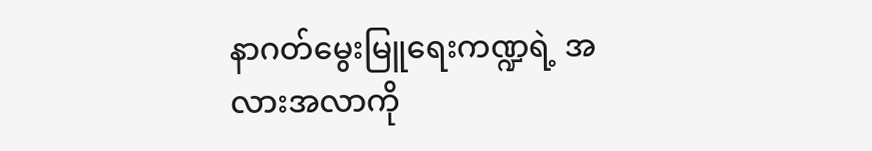နာဂတ်မွေးမြူရေးကဏ္ဍရဲ့ အလားအလာကို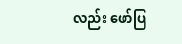လည်း ဖော်ပြ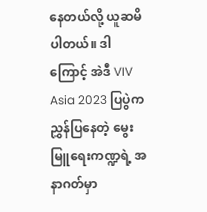နေတယ်လို့ ယူဆမိပါတယ်။ ဒါကြောင့် အဲဒီ VIV Asia 2023 ပြပွဲက ညွှန်ပြနေတဲ့ မွေးမြူရေးကဏ္ဍရဲ့ အနာဂတ်မှာ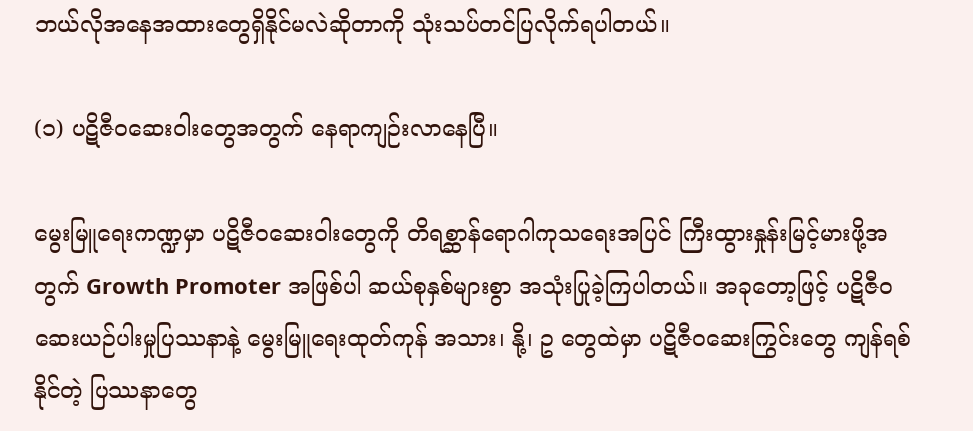ဘယ်လိုအနေအထားတွေရှိနိုင်မလဲဆိုတာကို သုံးသပ်တင်ပြလိုက်ရပါတယ်။

(၁) ပဋိဇီဝဆေးဝါးတွေအတွက် နေရာကျဉ်းလာနေပြီ။

မွေးမြူရေးကဏ္ဍမှာ ပဋိဇီဝဆေးဝါးတွေကို တိရစ္ဆာန်ရောဂါကုသရေးအပြင် ကြီးထွားနှုန်းမြင့်မားဖို့အတွက် Growth Promoter အဖြစ်ပါ ဆယ်စုနှစ်များစွာ အသုံးပြုခဲ့ကြပါတယ်။ အခုတော့ဖြင့် ပဋိဇီဝဆေးယဉ်ပါးမှုပြဿနာနဲ့ မွေးမြူရေးထုတ်ကုန် အသား၊ နို့၊ ဥ တွေထဲမှာ ပဋိဇီဝဆေးကြွင်းတွေ ကျန်ရစ်နိုင်တဲ့ ပြဿနာတွေ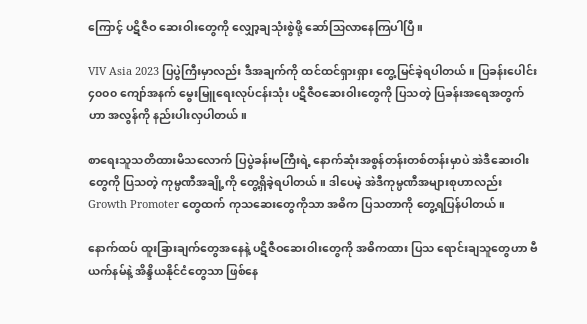ကြောင့် ပဋိဇီဝ ဆေးဝါးတွေကို လျှော့ချသုံးစွဲဖို့ ဆော်သြလာနေကြပါပြီ။

VIV Asia 2023 ပြပွဲကြီးမှာလည်း ဒီအချက်ကို ထင်ထင်ရှားရှား တွေ့မြင်ခဲ့ရပါတယ်။ ပြခန်းပေါင်း ၄၀၀၀ ကျော်အနက် မွေးမြူရေးလုပ်ငန်းသုံး ပဋိဇီဝဆေးဝါးတွေကို ပြသတဲ့ ပြခန်းအရေအတွက်ဟာ အလွန်ကို နည်းပါးလှပါတယ်။

စာရေးသူသတိထားမိသလောက် ပြပွဲခန်းမကြီးရဲ့ နောက်ဆုံးအစွန်တန်းတစ်တန်းမှာပဲ အဲဒီဆေးဝါးတွေကို ပြသတဲ့ ကုမ္ပဏီအချို့ကို တွေ့ရှိခဲ့ရပါတယ်။ ဒါပေမဲ့ အဲဒီကုမ္ပဏီအများစုဟာလည်း Growth Promoter တွေထက် ကုသဆေးတွေကိုသာ အဓိက ပြသတာကို တွေ့ရပြန်ပါတယ်။

နောက်ထပ် ထူးခြားချက်တွေအနေနဲ့ ပဋိဇီဝဆေးဝါးတွေကို အဓိကထား ပြသ‌ ရောင်းချသူတွေဟာ ဗီယက်နမ်နဲ့ အိန္ဒိယနိုင်ငံတွေသာ ဖြစ်နေ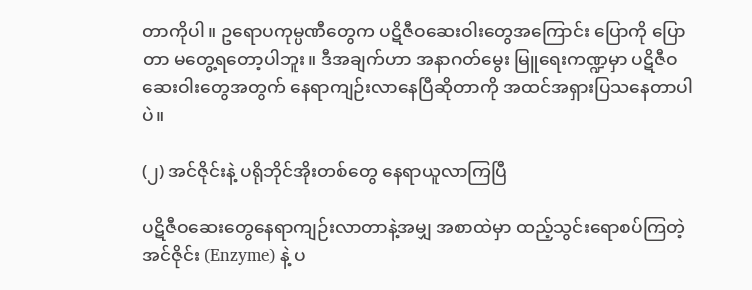တာကိုပါ။ ဥရောပကုမ္ပဏီတွေက ပဋိဇီဝဆေးဝါးတွေအကြောင်း ပြောကို ပြောတာ မတွေ့ရတော့ပါဘူး။ ဒီအချက်ဟာ အနာဂတ်မွေး မြူရေးကဏ္ဍမှာ ပဋိဇီဝဆေးဝါးတွေအတွက် နေရာကျဉ်းလာနေပြီဆိုတာကို အထင်အရှားပြသနေတာပါပဲ။

(၂) အင်ဇိုင်းနဲ့ ပရိုဘိုင်အိုးတစ်တွေ နေရာယူလာကြပြီ

ပဋိဇီဝဆေးတွေနေရာကျဉ်းလာတာနဲ့အမျှ အစာထဲမှာ ထည့်သွင်းရောစပ်ကြတဲ့ အင်ဇိုင်း (Enzyme) နဲ့ ပ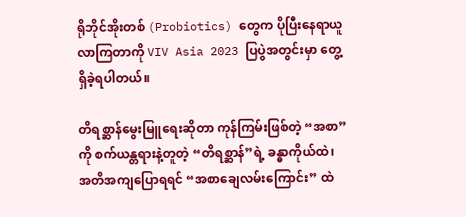ရိုဘိုင်အိုးတစ် (Probiotics) တွေက ပိုပြီးနေရာယူလာကြတာကို VIV Asia 2023 ပြပွဲအတွင်းမှာ တွေ့ရှိခဲ့ရပါတယ်။

တိရစ္ဆာန်မွေးမြူရေးဆိုတာ ကုန်ကြမ်းဖြစ်တဲ့ “အစာ”ကို စက်ယန္တရားနဲ့တူတဲ့ “တိရစ္ဆာန်”ရဲ့ ခန္ဓာကိုယ်ထဲ၊ အတိအကျပြောရရင် “အစာချေလမ်းကြောင်း” ထဲ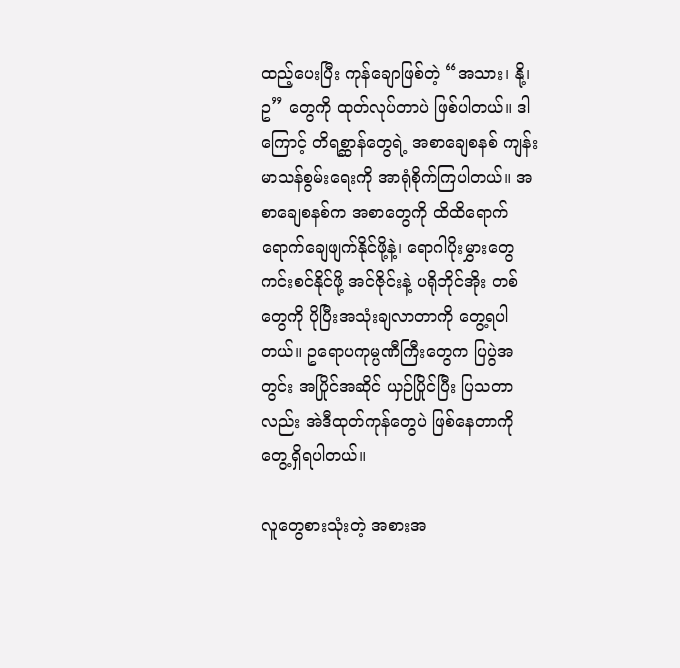ထည့်ပေးပြီး ကုန်ချောဖြစ်တဲ့ “အသား၊ နို့၊ ဥ” တွေကို ထုတ်လုပ်တာပဲ ဖြစ်ပါတယ်။ ဒါကြောင့် တိရစ္ဆာန်တွေရဲ့ အစာချေစနစ် ကျန်းမာသန်စွမ်းရေးကို အာရုံစိုက်ကြပါတယ်။ အစာ‌ချေစနစ်က အစာတွေကို ထိထိရောက်ရောက်ချေဖျက်နိုင်ဖို့နဲ့၊ ရောဂါပိုးမွှားတွေ ကင်းစင်နိုင်ဖို့ အင်ဇိုင်းနဲ့ ပရိုဘိုင်အိုး တစ်တွေကို ပိုပြီးအသုံးချလာတာကို တွေ့ရပါတယ်။ ဥရောပကုမ္ပဏီကြီးတွေက ပြပွဲအတွင်း အပြိုင်အဆိုင် ယှဉ်ပြိုင်ပြီး ပြသတာလည်း အဲဒီထုတ်ကုန်တွေပဲ ဖြစ်နေတာကို တွေ့ရှိရပါတယ်။

လူတွေစားသုံးတဲ့ အစားအ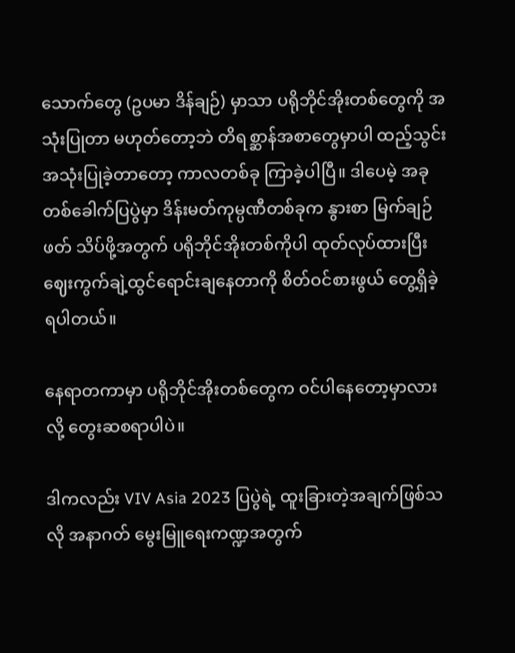သောက်တွေ (ဥပမာ ဒိန်ချဉ်) မှာသာ ပရိုဘိုင်အိုးတစ်တွေကို အသုံးပြုတာ မဟုတ်တော့ဘဲ တိရစ္ဆာန်အစာတွေမှာပါ ထည့်သွင်းအသုံးပြုခဲ့တာတော့ ကာလတစ်ခု ကြာခဲ့ပါပြီ။ ဒါပေမဲ့ အခုတစ်ခေါက်ပြပွဲမှာ ဒိန်းမတ်ကုမ္ပဏီတစ်ခုက နွားစာ မြက်ချဉ်ဖတ် သိပ်ဖို့အတွက် ပရိုဘိုင်အိုးတစ်ကိုပါ ထုတ်လုပ်ထားပြီး ဈေးကွက်ချဲ့ထွင်ရောင်းချနေတာကို စိတ်ဝင်စားဖွယ် တွေ့ရှိခဲ့ရပါတယ်။

နေရာတကာမှာ ပရိုဘိုင်အိုးတစ်တွေက ဝင်ပါနေတော့မှာလားလို့ တွေးဆစရာပါပဲ။

ဒါကလည်း VIV Asia 2023 ပြပွဲရဲ့ ထူးခြားတဲ့အချက်ဖြစ်သလို အနာဂတ် မွေးမြူရေးကဏ္ဍအတွက်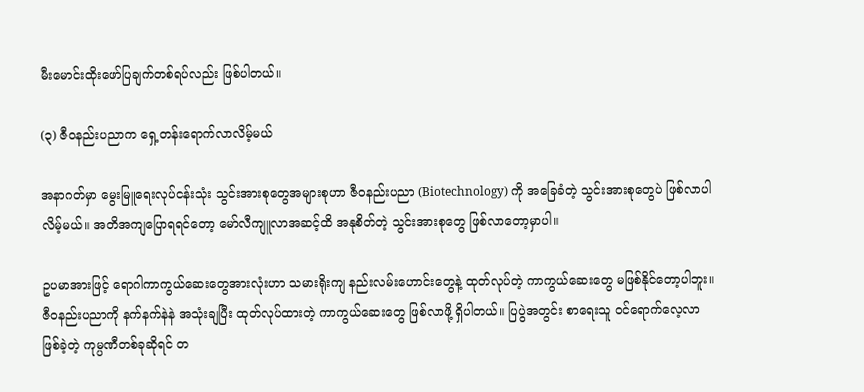မီးမောင်းထိုးဖော်ပြချက်တစ်ရပ်လည်း ဖြစ်ပါတယ်။

(၃) ဇီဝနည်းပညာက ရှေ့တန်းရောက်လာလိမ့်မယ်

အနာဂတ်မှာ မွေးမြူရေးလုပ်ငန်းသုံး သွင်းအားစုတွေအများစုဟာ ဇီဝနည်းပညာ (Biotechnology) ကို အခြေခံတဲ့ သွင်းအားစုတွေပဲ ဖြစ်လာပါလိမ့်မယ်။ အတိအကျပြောရရင်တော့ မော်လီကျူလာအဆင့်ထိ အနုစိတ်တဲ့ သွင်းအားစုတွေ ဖြစ်လာတော့မှာပါ။

ဥပမာအားဖြင့် ရောဂါကာကွယ်ဆေးတွေအားလုံးဟာ သမားရိုးကျ နည်းလမ်းဟောင်းတွေနဲ့ ထုတ်လုပ်တဲ့ ကာကွယ်ဆေးတွေ မဖြစ်နိုင်တော့ပါဘူး။ ဇီဝနည်းပညာကို နက်နက်နဲနဲ အသုံးချပြီး ထုတ်လုပ်ထားတဲ့ ကာကွယ်ဆေးတွေ ဖြစ်လာဖို့ ရှိပါတယ်။ ပြပွဲအတွင်း စာရေးသူ ဝင်ရောက်လေ့လာဖြစ်ခဲ့တဲ့ ကုမ္ပဏီတစ်ခုဆိုရင် တ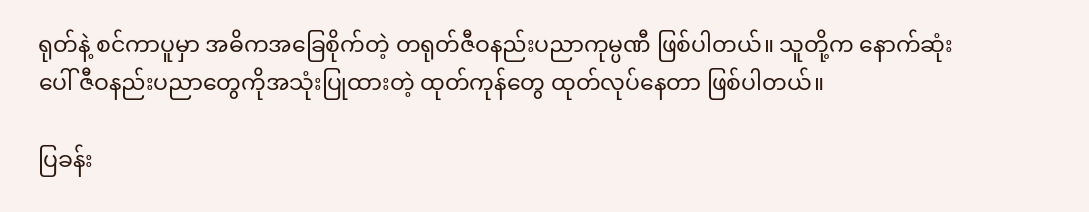ရုတ်နဲ့ စင်ကာပူမှာ အဓိကအခြေစိုက်တဲ့ တရုတ်ဇီဝနည်းပညာကုမ္ပဏီ ဖြစ်ပါတယ်။ သူတို့က နောက်ဆုံးပေါ် ဇီဝနည်းပညာတွေကိုအသုံးပြုထားတဲ့ ထုတ်ကုန်တွေ ထုတ်လုပ်နေတာ ဖြစ်ပါတယ်။

ပြခန်း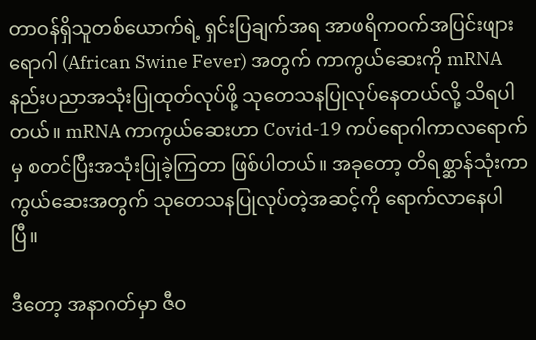တာဝန်ရှိသူတစ်ယောက်ရဲ့ ရှင်းပြချက်အရ အာဖရိကဝက်အပြင်းဖျားရောဂါ (African Swine Fever) အတွက် ကာကွယ်‌ဆေးကို mRNA နည်းပညာအသုံးပြုထုတ်လုပ်ဖို့ သုတေသနပြုလုပ်နေတယ်လို့ သိရပါတယ်။ mRNA ကာကွယ်ဆေးဟာ Covid-19 ကပ်ရောဂါကာလရောက်မှ စတင်ပြီးအသုံးပြုခဲ့ကြတာ ဖြစ်ပါတယ်။ အခုတော့ တိရစ္ဆာန်သုံးကာကွယ်ဆေးအတွက် သုတေသနပြုလုပ်တဲ့အဆင့်ကို ရောက်လာနေပါပြီ။

ဒီတော့ အနာဂတ်မှာ ဇီဝ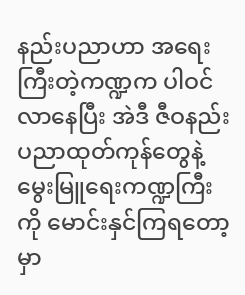နည်းပညာဟာ အရေးကြီးတဲ့ကဏ္ဍက ပါဝင်လာနေပြီး အဲဒီ ဇီဝနည်းပညာထုတ်ကုန်တွေနဲ့ မွေးမြူရေးကဏ္ဍကြီးကို မောင်းနှင်ကြရတော့မှာ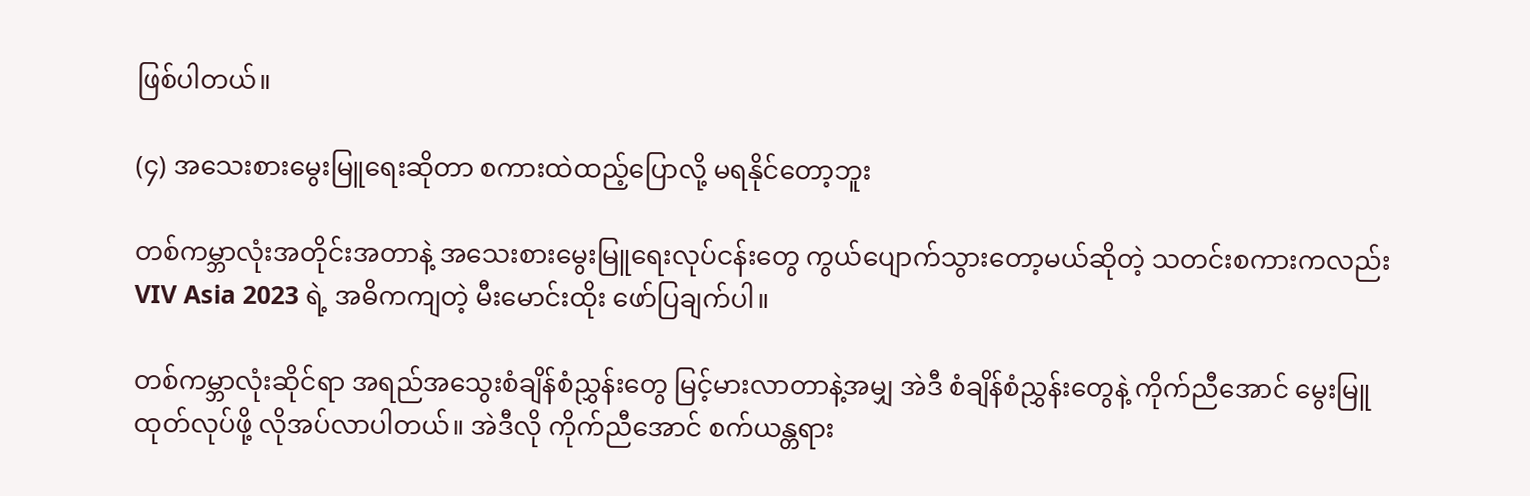ဖြစ်ပါတယ်။

(၄) အသေးစားမွေးမြူရေးဆိုတာ စကားထဲထည့်ပြောလို့ မရနိုင်တော့ဘူး

တစ်ကမ္ဘာလုံးအတိုင်းအတာနဲ့ အသေးစားမွေးမြူရေးလုပ်ငန်းတွေ ကွယ်ပျောက်သွားတော့မယ်ဆိုတဲ့ သတင်းစကားကလည်း VIV Asia 2023 ရဲ့ အဓိကကျတဲ့ မီးမောင်းထိုး ဖော်ပြချက်ပါ။

တစ်ကမ္ဘာလုံးဆိုင်ရာ အရည်အသွေးစံချိန်စံညွှန်းတွေ မြင့်မားလာတာနဲ့အမျှ အဲဒီ စံချိန်စံညွှန်းတွေနဲ့ ကိုက်ညီအောင် မွေးမြူထုတ်လုပ်ဖို့ လိုအပ်လာပါတယ်။ အဲဒီလို ကိုက်ညီအောင် စက်ယန္တရား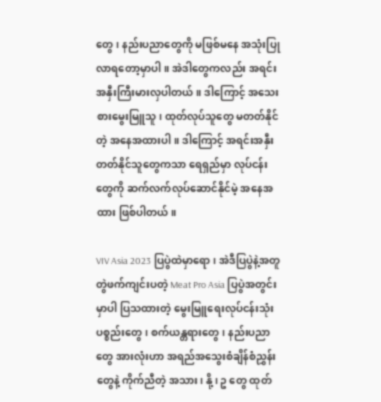တွေ၊ နည်းပညာတွေကို မဖြစ်မနေ အသုံးပြုလာရတော့မှာပါ။ အဲဒါတွေကလည်း အရင်းအနှီးကြီးမားလှပါတယ်။ ဒါကြောင့် အသေးစားမွေးမြူသူ၊ ထုတ်လုပ်သူတွေ မတတ်နိုင်တဲ့ အနေအထားပါ။ ဒါကြောင့် အရင်းအနှီးတတ်နိုင်သူတွေကသာ ရေရှည်မှာ လုပ်ငန်းတွေကို ဆက်လက်လုပ်ဆောင်နိုင်မဲ့ အနေအထား ဖြစ်ပါတယ်။

VIV Asia 2023 ပြပွဲထဲမှာရော၊ အဲဒီပြပွဲနဲ့အတူ တွဲဖက်ကျင်းပတဲ့ Meat Pro Asia ပြပွဲအတွင်းမှာပါ ပြသထားတဲ့ မွေးမြူရေးလုပ်ငန်းသုံးပစ္စည်းတွေ၊ စက်ယန္တရားတွေ၊ နည်းပညာတွေ အားလုံးဟာ အရည်အသွေးစံချိန်စံညွှန်းတွေနဲ့ ကိုက်ညီတဲ့ အသား၊ နို့၊ ဥ တွေ ထုတ်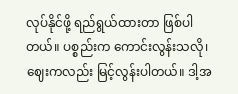လုပ်နိုင်ဖို့ ရည်ရွယ်ထားတာ ဖြစ်ပါတယ်။ ပစ္စည်းက ကောင်းလွန်းသလို၊ ဈေးကလည်း မြင့်လွန်းပါတယ်။ ဒါ့အ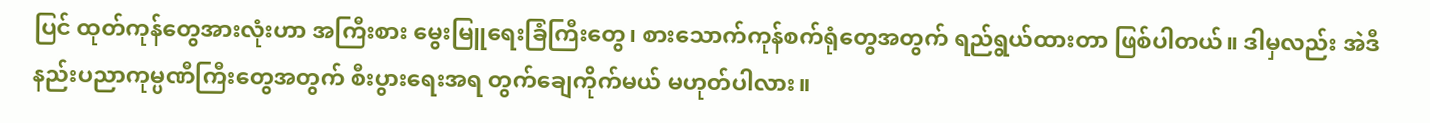ပြင် ထုတ်ကုန်တွေအားလုံးဟာ အကြီးစား မွေးမြူရေးခြံကြီးတွေ၊ စားသောက်ကုန်စက်ရုံတွေအတွက် ရည်ရွယ်ထားတာ ဖြစ်ပါတယ်။ ဒါမှလည်း အဲဒီ နည်းပညာကုမ္ပဏီကြီးတွေအတွက် စီးပွားရေးအရ တွက်ချေကိုက်မယ် မဟုတ်ပါလား။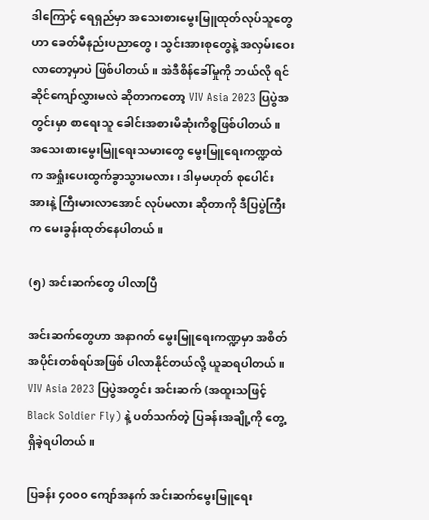ဒါကြောင့် ရေရှည်မှာ အသေးစားမွေးမြူထုတ်လုပ်သူတွေဟာ ခေတ်မီနည်းပညာတွေ၊ သွင်းအားစုတွေနဲ့ အလှမ်းဝေးလာတော့မှာပဲ ဖြစ်ပါတယ်။ အဲဒီစိန်ခေါ်မှုကို ဘယ်လို ရင်ဆိုင်ကျော်လွှားမလဲ ဆိုတာကတော့ VIV Asia 2023 ပြပွဲအတွင်းမှာ စာရေးသူ ခေါင်းအစားမိဆုံးကိစ္စဖြစ်ပါတယ်။ အသေးစားမွေးမြူရေးသမားတွေ မွေးမြူရေးကဏ္ဍထဲက အရှုံးပေးထွက်ခွာသွားမလား၊ ဒါမှမဟုတ် စုပေါင်းအားနဲ့ ကြီးမားလာအောင် လုပ်မလား ဆိုတာကို ဒီပြပွဲကြီးက မေးခွန်းထုတ်နေပါတယ်။

(၅) အင်းဆက်တွေ ပါလာပြီ

အင်းဆက်တွေဟာ အနာဂတ် မွေးမြူရေးကဏ္ဍမှာ အစိတ်အပိုင်းတစ်ရပ်အဖြစ် ပါလာနိုင်တယ်လို့ ယူဆရပါတယ်။ VIV Asia 2023 ပြပွဲအတွင်း အင်းဆက် (အထူးသဖြင့် Black Soldier Fly) နဲ့ ပတ်သက်တဲ့ ပြခန်းအချို့ကို တွေ့ရှိခဲ့ရပါတယ်။

ပြခန်း ၄၀၀၀ ကျော်အနက် အင်းဆက်မွေးမြူရေး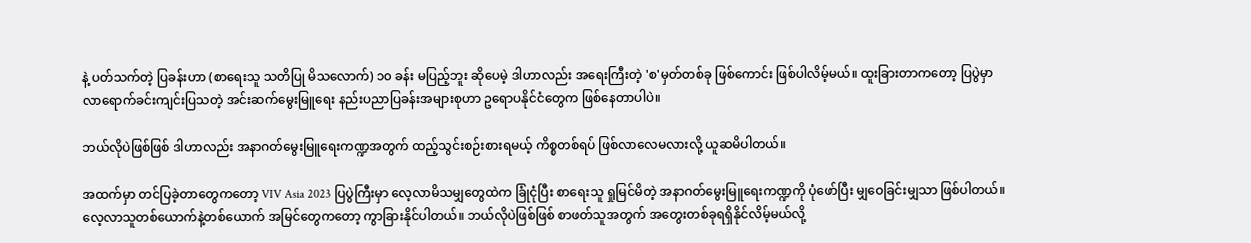နဲ့ ပတ်သက်တဲ့ ပြခန်းဟာ (စာရေးသူ သတိပြု မိသလောက်) ၁၀ ခန်း မပြည့်ဘူး ဆိုပေမဲ့ ဒါဟာလည်း အရေးကြီးတဲ့ 'စ'မှတ်တစ်ခု ဖြစ်ကောင်း ဖြစ်ပါလိမ့်မယ်။ ထူးခြားတာကတော့ ပြပွဲမှာ လာရောက်ခင်းကျင်းပြသတဲ့ အင်းဆက်မွေးမြူရေး နည်းပညာပြခန်းအများစုဟာ ဥရောပနိုင်ငံတွေက ဖြစ်နေတာပါပဲ။

ဘယ်လိုပဲဖြစ်ဖြစ် ဒါဟာလည်း အနာဂတ်မွေးမြူရေးကဏ္ဍအတွက် ထည့်သွင်းစဉ်းစားရမယ့် ကိစ္စတစ်ရပ် ဖြစ်လာလေမလားလို့ ယူဆမိပါတယ်။

အထက်မှာ တင်ပြခဲ့တာတွေကတော့ VIV Asia 2023 ပြပွဲကြီးမှာ လေ့လာမိသမျှတွေထဲက ခြုံငုံပြီး စာရေးသူ ရှုမြင်မိတဲ့ အနာဂတ်မွေးမြူရေးကဏ္ဍကို ပုံဖော်ပြီး မျှဝေခြင်းမျှသာ ဖြစ်ပါတယ်။ လေ့လာသူတစ်ယောက်နဲ့တစ်ယောက် အမြင်တွေကတော့ ကွာခြားနိုင်ပါတယ်။ ဘယ်လိုပဲဖြစ်ဖြစ် စာဖတ်သူအတွက် အတွေးတစ်ခုရရှိနိုင်လိမ့်မယ်လို့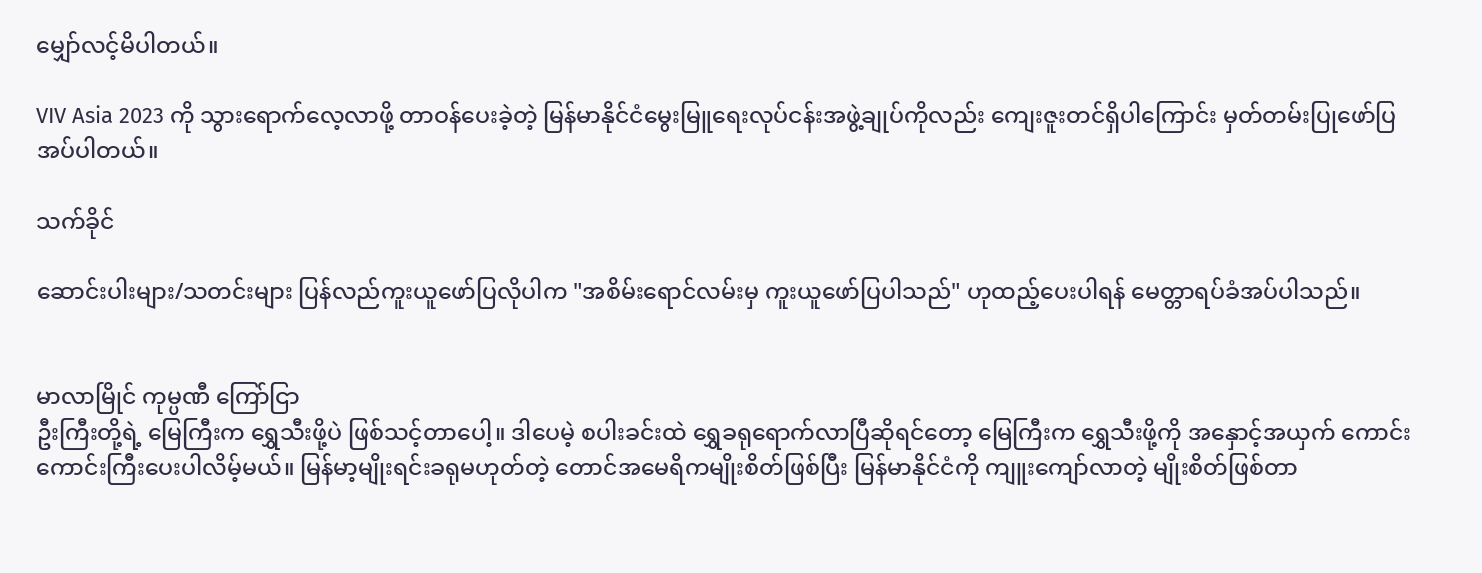မျှော်လင့်မိပါတယ်။

VIV Asia 2023 ကို သွားရောက်လေ့လာဖို့ တာဝန်ပေးခဲ့တဲ့ မြန်မာနိုင်ငံမွေးမြူရေးလုပ်ငန်းအဖွဲ့ချုပ်ကိုလည်း ကျေးဇူးတင်ရှိပါကြောင်း မှတ်တမ်းပြုဖော်ပြအပ်ပါတယ်။

သက်ခိုင်

ဆောင်းပါးများ/သတင်းများ ပြန်လည်ကူးယူဖော်ပြလိုပါက "အစိမ်းရောင်လမ်းမှ ကူးယူဖော်ပြပါသည်" ဟုထည့်ပေးပါရန် မေတ္တာရပ်ခံအပ်ပါသည်။


မာလာမြိုင် ကုမ္ပဏီ ကြော်ငြာ
ဦးကြီးတို့ရဲ့ မြေကြီးက ရွှေသီးဖို့ပဲ ဖြစ်သင့်တာပေါ့။ ဒါပေမဲ့ စပါးခင်းထဲ ရွှေခရုရောက်လာပြီဆိုရင်တော့ မြေကြီးက ရွှေသီးဖို့ကို အနှောင့်အယှက် ကောင်းကောင်းကြီးပေးပါလိမ့်မယ်။ မြန်မာ့မျိုးရင်းခရုမဟုတ်တဲ့ တောင်အမေရိကမျိုးစိတ်ဖြစ်ပြီး မြန်မာနိုင်ငံကို ကျူးကျော်လာတဲ့ မျိုးစိတ်ဖြစ်တာ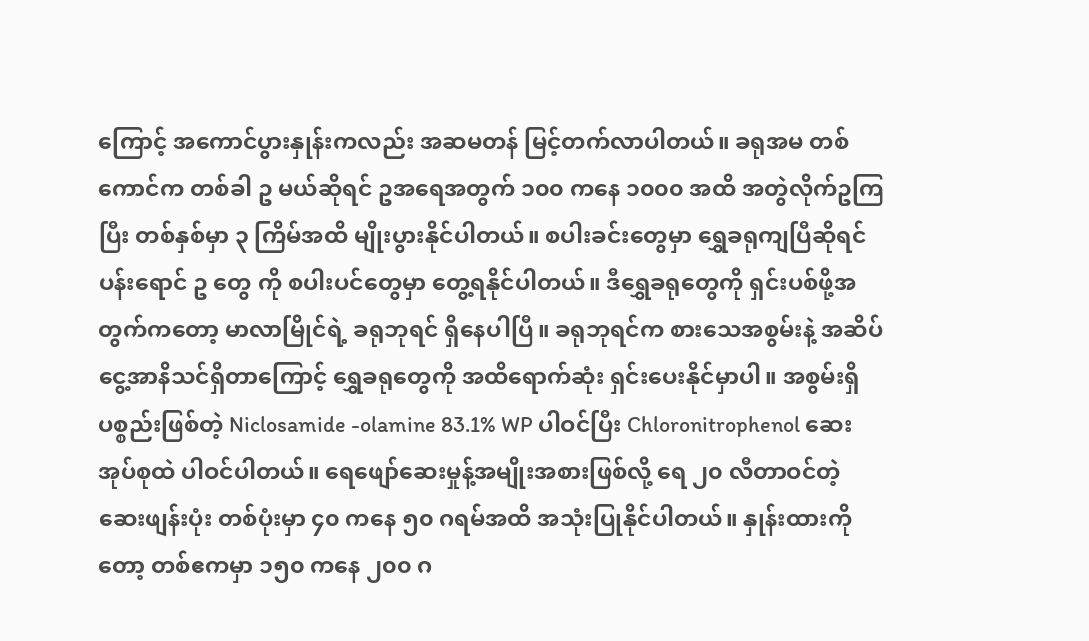ကြောင့် အကောင်ပွားနှုန်းကလည်း အဆမတန် မြင့်တက်လာပါတယ်။ ခရုအမ တစ်ကောင်က တစ်ခါ ဥ မယ်ဆိုရင် ဥအရေအတွက် ၁၀၀ ကနေ ၁၀၀၀ အထိ အတွဲလိုက်ဥကြပြီး တစ်နှစ်မှာ ၃ ကြိမ်အထိ မျိုးပွားနိုင်ပါတယ်။ စပါးခင်းတွေမှာ ရွှေခရုကျပြီဆိုရင် ပန်းရောင် ဥ တွေ ကို စပါးပင်တွေမှာ တွေ့ရနိုင်ပါတယ်။ ဒီရွှေခရုတွေကို ရှင်းပစ်ဖို့အတွက်ကတော့ မာလာမြိုင်ရဲ့ ခရုဘုရင် ရှိနေပါပြီ။ ခရုဘုရင်က စားသေအစွမ်းနဲ့ အဆိပ်ငွေ့အာနိသင်ရှိတာကြောင့် ရွှေခရုတွေကို အထိရောက်ဆုံး ရှင်းပေးနိုင်မှာပါ။ အစွမ်းရှိပစ္စည်းဖြစ်တဲ့ Niclosamide -olamine 83.1% WP ပါဝင်ပြီး Chloronitrophenol ဆေးအုပ်စုထဲ ပါဝင်ပါတယ်။ ရေဖျော်ဆေးမှုန့်အမျိုးအစားဖြစ်လို့ ရေ ၂၀ လီတာဝင်တဲ့ဆေးဖျန်းပုံး တစ်ပုံးမှာ ၄၀ ကနေ ၅၀ ဂရမ်အထိ အသုံးပြုနိုင်ပါတယ်။ နှုန်းထားကိုတော့ တစ်ဧကမှာ ၁၅၀ ကနေ ၂၀၀ ဂ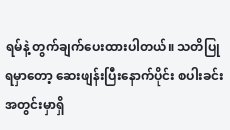ရမ်နဲ့ တွက်ချက်ပေးထားပါတယ်။ သတိပြုရမှာတော့ ဆေးဖျန်းပြီးနောက်ပိုင်း စပါးခင်းအတွင်းမှာရှိ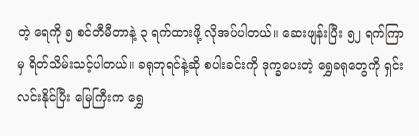တဲ့ ရေကို ၅ စင်တီမီတာနဲ့ ၃ ရက်ထားဖို့ လိုအပ်ပါတယ်။ ဆေးဖျန်းပြီး ၅၂ ရက်ကြာမှ ရိတ်သိမ်းသင့်ပါတယ်။ ခရုဘုရင်နဲ့ဆို စပါးခင်းကို ဒုက္ခပေးတဲ့ ရွှေခရုတွေကို ရှင်းလင်းနိုင်ပြီး မြေကြီးက ရွှေ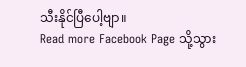သီးနိုင်ပြီပေါ့ဗျာ။
Read more Facebook Page သို့သွား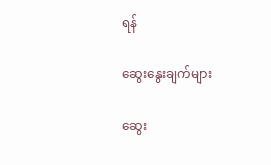ရန်

ဆွေးနွေးချက်များ

ဆွေး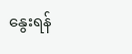နွေးရန်